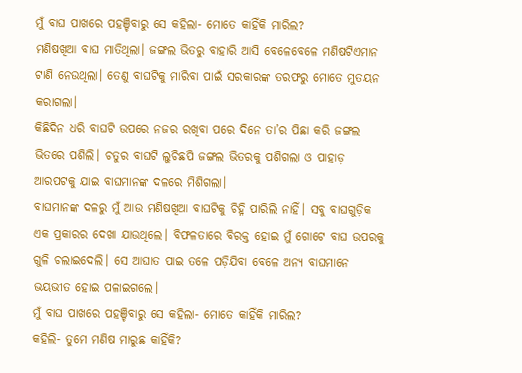ମୁଁ ବାଘ ପାଖରେ ପହଞ୍ଚିବାରୁ ସେ କହିଲା- ମୋତେ କାହିଁକି ମାରିଲ?
ମଣିଷଖିଆ ବାଘ ମାତିଥିଲା। ଜଙ୍ଗଲ ଭିତରୁ ବାହାରି ଆସି ବେଳେବେଳେ ମଣିଷଟିଏମାନ ଟାଣି ନେଉଥିଲା। ତେଣୁ ବାଘଟିକୁ ମାରିବା ପାଇଁ ସରକାରଙ୍କ ତରଫରୁ ମୋତେ ମୁତୟନ କରାଗଲା।
କିଛିଦିନ ଧରି ବାଘଟି ଉପରେ ନଜର ରଖିବା ପରେ ଦିନେ ତା’ର ପିଛା କରି ଜଙ୍ଗଲ ଭିତରେ ପଶିଲି। ଚତୁର ବାଘଟି ଲୁଚିଛପି ଜଙ୍ଗଲ ଭିତରକୁ ପଶିଗଲା ଓ ପାହାଡ଼ ଆରପଟକୁ ଯାଇ ବାଘମାନଙ୍କ ଦଳରେ ମିଶିଗଲା।
ବାଘମାନଙ୍କ ଦଳରୁ ମୁଁ ଆଉ ମଣିଷଖିଆ ବାଘଟିକୁ ଚିହ୍ନି ପାରିଲି ନାହିଁ। ସବୁ ବାଘଗୁଡ଼ିକ ଏକ ପ୍ରକାରର ଦେଖା ଯାଉଥିଲେ। ବିଫଳତାରେ ବିରକ୍ତ ହୋଇ ମୁଁ ଗୋଟେ ବାଘ ଉପରକୁ ଗୁଳି ଚଲାଇଦେଲି। ସେ ଆଘାତ ପାଇ ତଳେ ପଡ଼ିଯିବା ବେଳେ ଅନ୍ୟ ବାଘମାନେ ଭୟଭୀତ ହୋଇ ପଳାଇଗଲେ।
ମୁଁ ବାଘ ପାଖରେ ପହଞ୍ଚିବାରୁ ସେ କହିଲା- ମୋତେ କାହିଁକି ମାରିଲ?
କହିଲି- ତୁମେ ମଣିଷ ମାରୁଛ କାହିଁକି?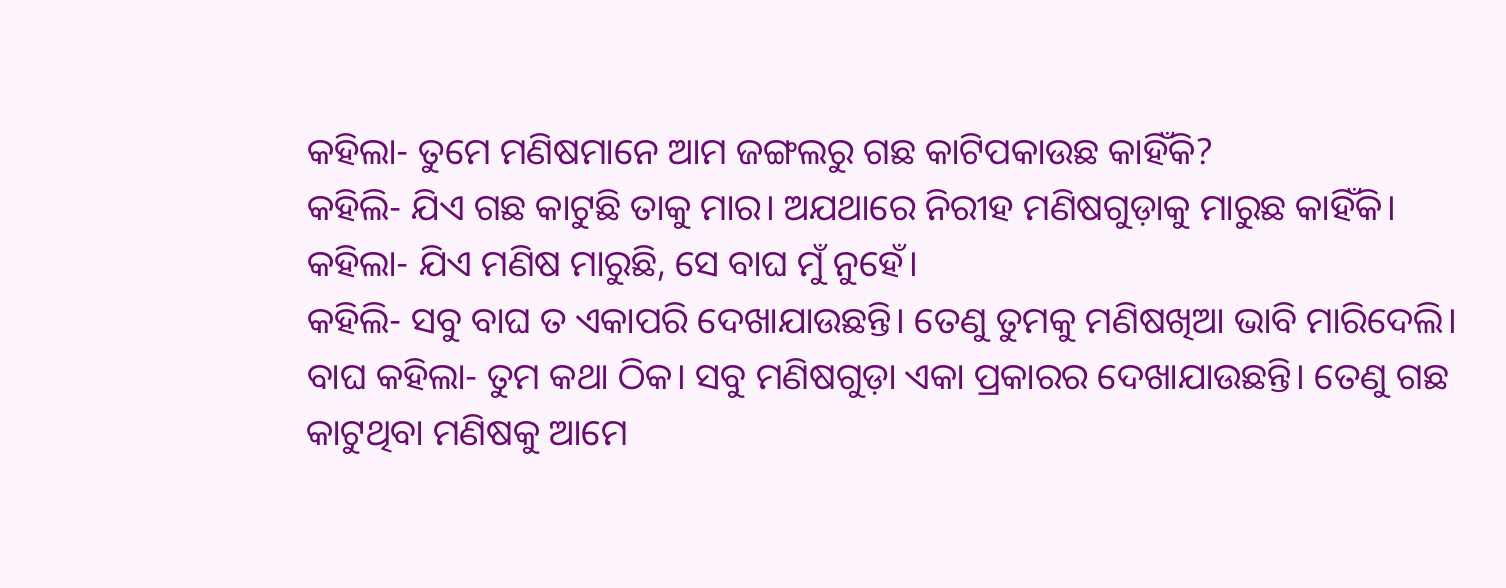କହିଲା- ତୁମେ ମଣିଷମାନେ ଆମ ଜଙ୍ଗଲରୁ ଗଛ କାଟିପକାଉଛ କାହିଁକି?
କହିଲି- ଯିଏ ଗଛ କାଟୁଛି ତାକୁ ମାର। ଅଯଥାରେ ନିରୀହ ମଣିଷଗୁଡ଼ାକୁ ମାରୁଛ କାହିଁକି।
କହିଲା- ଯିଏ ମଣିଷ ମାରୁଛି, ସେ ବାଘ ମୁଁ ନୁହେଁ।
କହିଲି- ସବୁ ବାଘ ତ ଏକାପରି ଦେଖାଯାଉଛନ୍ତି। ତେଣୁ ତୁମକୁ ମଣିଷଖିଆ ଭାବି ମାରିଦେଲି।
ବାଘ କହିଲା- ତୁମ କଥା ଠିକ। ସବୁ ମଣିଷଗୁଡ଼ା ଏକା ପ୍ରକାରର ଦେଖାଯାଉଛନ୍ତି। ତେଣୁ ଗଛ କାଟୁଥିବା ମଣିଷକୁ ଆମେ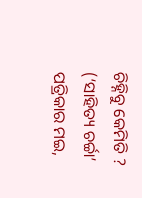ଚିହ୍ନିବୁ କେମିତି ?
(‘ସାହିତ୍ୟ ଚର୍ଚ୍ଚା’ ପତ୍ରିକାର ମଇ,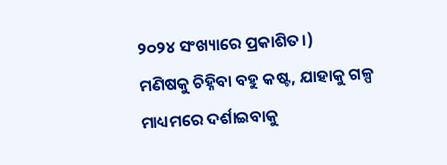୨୦୨୪ ସଂଖ୍ୟାରେ ପ୍ରକାଶିତ।)
ମଣିଷକୁ ଚିହ୍ନିବା ବହୁ କଷ୍ଟ, ଯାହାକୁ ଗଳ୍ପ ମାଧ୍ୟମରେ ଦର୍ଶାଇବାକୁ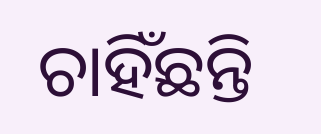ଚାହିଁଛନ୍ତି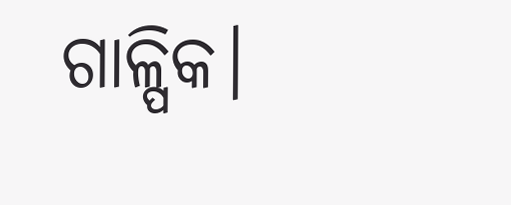ଗାଳ୍ପିକ।